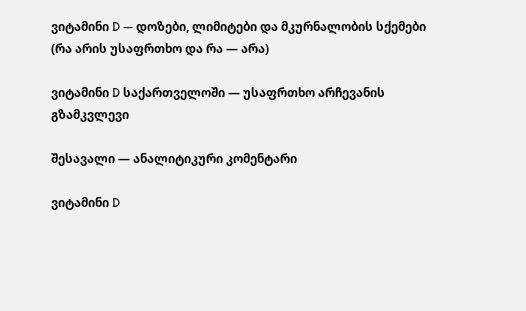ვიტამინი D — დოზები, ლიმიტები და მკურნალობის სქემები (რა არის უსაფრთხო და რა — არა)

ვიტამინი D საქართველოში — უსაფრთხო არჩევანის გზამკვლევი

შესავალი — ანალიტიკური კომენტარი

ვიტამინი D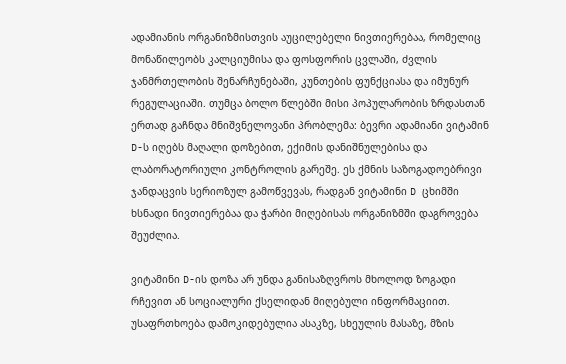ადამიანის ორგანიზმისთვის აუცილებელი ნივთიერებაა, რომელიც მონაწილეობს კალციუმისა და ფოსფორის ცვლაში, ძვლის ჯანმრთელობის შენარჩუნებაში, კუნთების ფუნქციასა და იმუნურ რეგულაციაში. თუმცა ბოლო წლებში მისი პოპულარობის ზრდასთან ერთად გაჩნდა მნიშვნელოვანი პრობლემა: ბევრი ადამიანი ვიტამინ D-ს იღებს მაღალი დოზებით, ექიმის დანიშნულებისა და ლაბორატორიული კონტროლის გარეშე. ეს ქმნის საზოგადოებრივი ჯანდაცვის სერიოზულ გამოწვევას, რადგან ვიტამინი D ცხიმში ხსნადი ნივთიერებაა და ჭარბი მიღებისას ორგანიზმში დაგროვება შეუძლია.

ვიტამინი D-ის დოზა არ უნდა განისაზღვროს მხოლოდ ზოგადი რჩევით ან სოციალური ქსელიდან მიღებული ინფორმაციით. უსაფრთხოება დამოკიდებულია ასაკზე, სხეულის მასაზე, მზის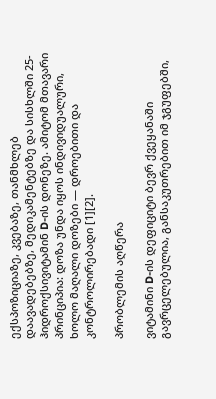ექსპოზიციაზე, კვებაზე, თანმხლებ დაავადებებზე, მედიკამენტებზე და სისხლში 25-ჰიდროქსივიტამინ D-ის დონეზე. ამიტომ მთავარი პრინციპია: დოზა უნდა იყოს ინდივიდუალური, ხოლო მაღალი დოზები — დროებითი და კონტროლირებადი [1][2].

პრობლემის აღწერა

ვიტამინი D-ის დეფიციტი ბევრ ქვეყანაში გავრცელებულია, განსაკუთრებით იმ ჯგუფებში,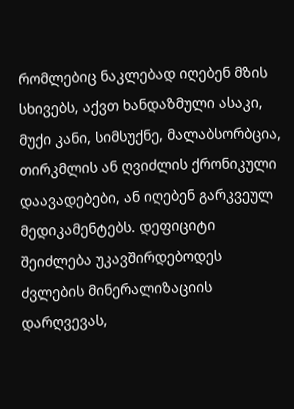რომლებიც ნაკლებად იღებენ მზის სხივებს, აქვთ ხანდაზმული ასაკი, მუქი კანი, სიმსუქნე, მალაბსორბცია, თირკმლის ან ღვიძლის ქრონიკული დაავადებები, ან იღებენ გარკვეულ მედიკამენტებს. დეფიციტი შეიძლება უკავშირდებოდეს ძვლების მინერალიზაციის დარღვევას,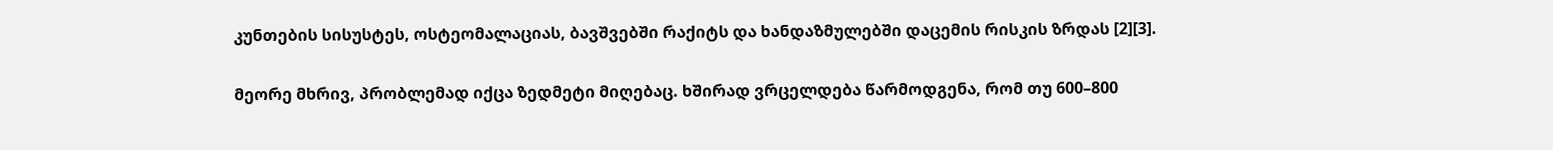კუნთების სისუსტეს, ოსტეომალაციას, ბავშვებში რაქიტს და ხანდაზმულებში დაცემის რისკის ზრდას [2][3].

მეორე მხრივ, პრობლემად იქცა ზედმეტი მიღებაც. ხშირად ვრცელდება წარმოდგენა, რომ თუ 600–800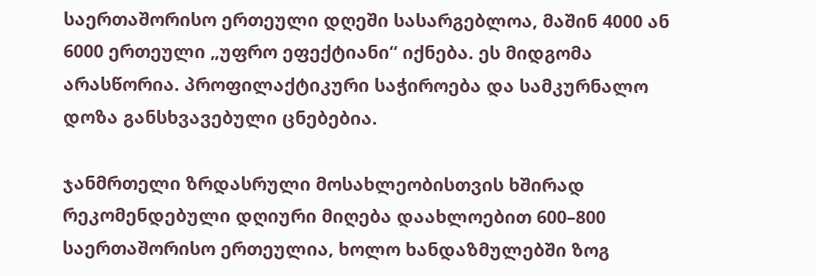საერთაშორისო ერთეული დღეში სასარგებლოა, მაშინ 4000 ან 6000 ერთეული „უფრო ეფექტიანი“ იქნება. ეს მიდგომა არასწორია. პროფილაქტიკური საჭიროება და სამკურნალო დოზა განსხვავებული ცნებებია.

ჯანმრთელი ზრდასრული მოსახლეობისთვის ხშირად რეკომენდებული დღიური მიღება დაახლოებით 600–800 საერთაშორისო ერთეულია, ხოლო ხანდაზმულებში ზოგ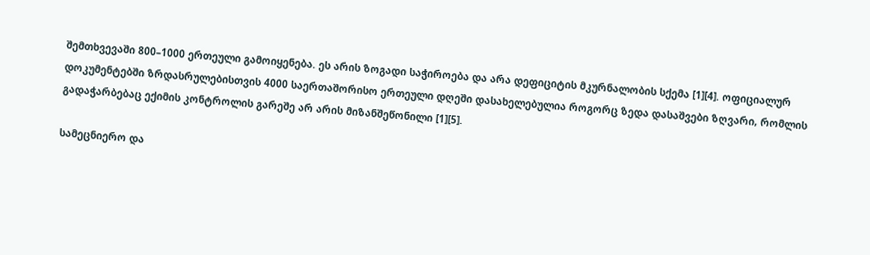შემთხვევაში 800–1000 ერთეული გამოიყენება. ეს არის ზოგადი საჭიროება და არა დეფიციტის მკურნალობის სქემა [1][4]. ოფიციალურ დოკუმენტებში ზრდასრულებისთვის 4000 საერთაშორისო ერთეული დღეში დასახელებულია როგორც ზედა დასაშვები ზღვარი, რომლის გადაჭარბებაც ექიმის კონტროლის გარეშე არ არის მიზანშეწონილი [1][5].

სამეცნიერო და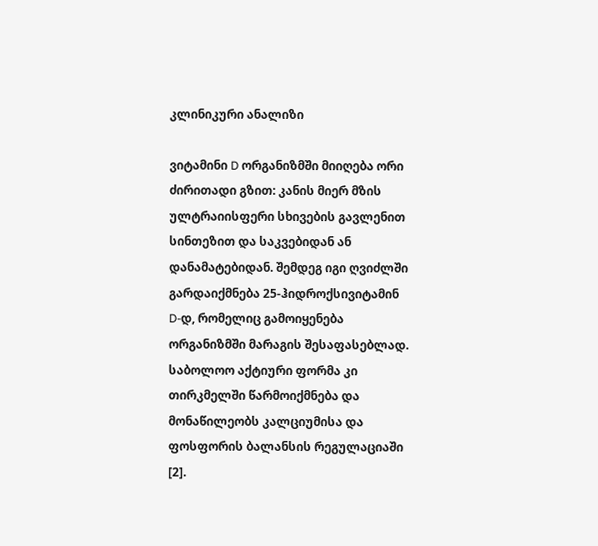კლინიკური ანალიზი

ვიტამინი D ორგანიზმში მიიღება ორი ძირითადი გზით: კანის მიერ მზის ულტრაიისფერი სხივების გავლენით სინთეზით და საკვებიდან ან დანამატებიდან. შემდეგ იგი ღვიძლში გარდაიქმნება 25-ჰიდროქსივიტამინ D-დ, რომელიც გამოიყენება ორგანიზმში მარაგის შესაფასებლად. საბოლოო აქტიური ფორმა კი თირკმელში წარმოიქმნება და მონაწილეობს კალციუმისა და ფოსფორის ბალანსის რეგულაციაში [2].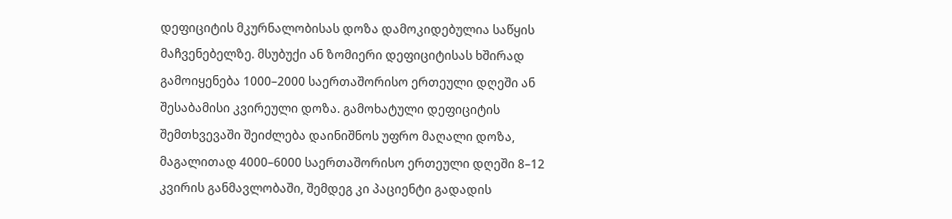დეფიციტის მკურნალობისას დოზა დამოკიდებულია საწყის მაჩვენებელზე. მსუბუქი ან ზომიერი დეფიციტისას ხშირად გამოიყენება 1000–2000 საერთაშორისო ერთეული დღეში ან შესაბამისი კვირეული დოზა. გამოხატული დეფიციტის შემთხვევაში შეიძლება დაინიშნოს უფრო მაღალი დოზა, მაგალითად 4000–6000 საერთაშორისო ერთეული დღეში 8–12 კვირის განმავლობაში, შემდეგ კი პაციენტი გადადის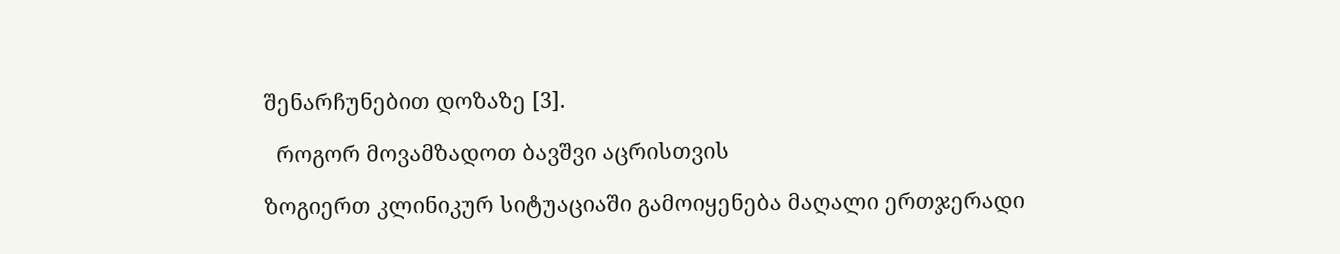შენარჩუნებით დოზაზე [3].

  როგორ მოვამზადოთ ბავშვი აცრისთვის

ზოგიერთ კლინიკურ სიტუაციაში გამოიყენება მაღალი ერთჯერადი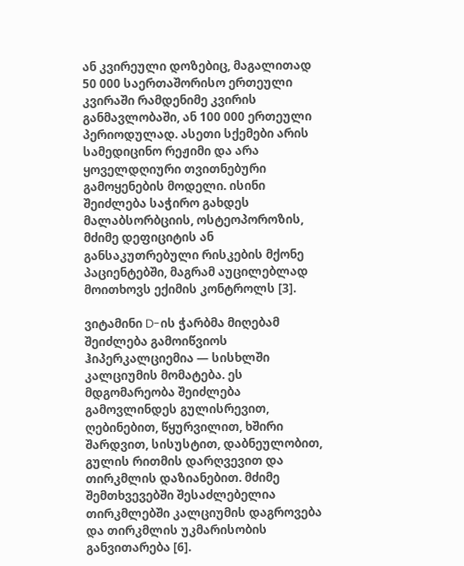ან კვირეული დოზებიც, მაგალითად 50 000 საერთაშორისო ერთეული კვირაში რამდენიმე კვირის განმავლობაში, ან 100 000 ერთეული პერიოდულად. ასეთი სქემები არის სამედიცინო რეჟიმი და არა ყოველდღიური თვითნებური გამოყენების მოდელი. ისინი შეიძლება საჭირო გახდეს მალაბსორბციის, ოსტეოპოროზის, მძიმე დეფიციტის ან განსაკუთრებული რისკების მქონე პაციენტებში, მაგრამ აუცილებლად მოითხოვს ექიმის კონტროლს [3].

ვიტამინი D-ის ჭარბმა მიღებამ შეიძლება გამოიწვიოს ჰიპერკალციემია — სისხლში კალციუმის მომატება. ეს მდგომარეობა შეიძლება გამოვლინდეს გულისრევით, ღებინებით, წყურვილით, ხშირი შარდვით, სისუსტით, დაბნეულობით, გულის რითმის დარღვევით და თირკმლის დაზიანებით. მძიმე შემთხვევებში შესაძლებელია თირკმლებში კალციუმის დაგროვება და თირკმლის უკმარისობის განვითარება [6].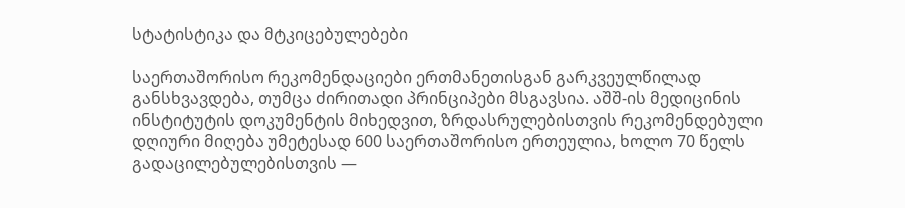სტატისტიკა და მტკიცებულებები

საერთაშორისო რეკომენდაციები ერთმანეთისგან გარკვეულწილად განსხვავდება, თუმცა ძირითადი პრინციპები მსგავსია. აშშ-ის მედიცინის ინსტიტუტის დოკუმენტის მიხედვით, ზრდასრულებისთვის რეკომენდებული დღიური მიღება უმეტესად 600 საერთაშორისო ერთეულია, ხოლო 70 წელს გადაცილებულებისთვის —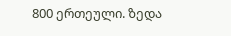800 ერთეული. ზედა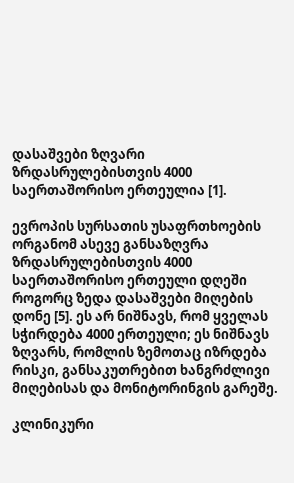დასაშვები ზღვარი ზრდასრულებისთვის 4000 საერთაშორისო ერთეულია [1].

ევროპის სურსათის უსაფრთხოების ორგანომ ასევე განსაზღვრა ზრდასრულებისთვის 4000 საერთაშორისო ერთეული დღეში როგორც ზედა დასაშვები მიღების დონე [5]. ეს არ ნიშნავს, რომ ყველას სჭირდება 4000 ერთეული; ეს ნიშნავს ზღვარს, რომლის ზემოთაც იზრდება რისკი, განსაკუთრებით ხანგრძლივი მიღებისას და მონიტორინგის გარეშე.

კლინიკური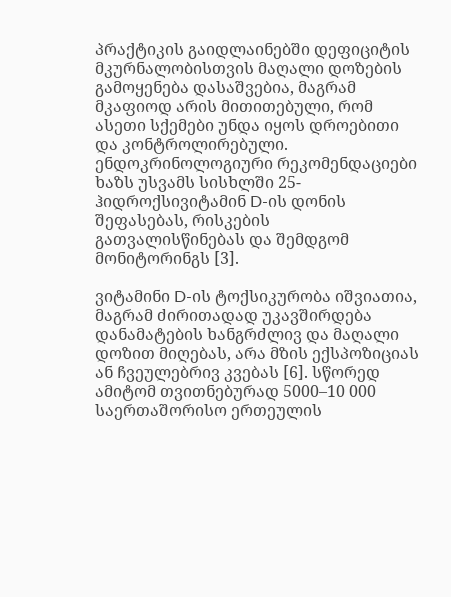პრაქტიკის გაიდლაინებში დეფიციტის მკურნალობისთვის მაღალი დოზების გამოყენება დასაშვებია, მაგრამ მკაფიოდ არის მითითებული, რომ ასეთი სქემები უნდა იყოს დროებითი და კონტროლირებული. ენდოკრინოლოგიური რეკომენდაციები ხაზს უსვამს სისხლში 25-ჰიდროქსივიტამინ D-ის დონის შეფასებას, რისკების გათვალისწინებას და შემდგომ მონიტორინგს [3].

ვიტამინი D-ის ტოქსიკურობა იშვიათია, მაგრამ ძირითადად უკავშირდება დანამატების ხანგრძლივ და მაღალი დოზით მიღებას, არა მზის ექსპოზიციას ან ჩვეულებრივ კვებას [6]. სწორედ ამიტომ თვითნებურად 5000–10 000 საერთაშორისო ერთეულის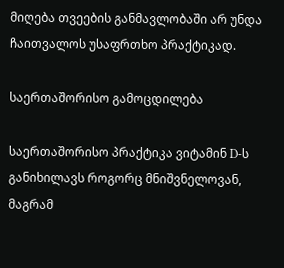მიღება თვეების განმავლობაში არ უნდა ჩაითვალოს უსაფრთხო პრაქტიკად.

საერთაშორისო გამოცდილება

საერთაშორისო პრაქტიკა ვიტამინ D-ს განიხილავს როგორც მნიშვნელოვან, მაგრამ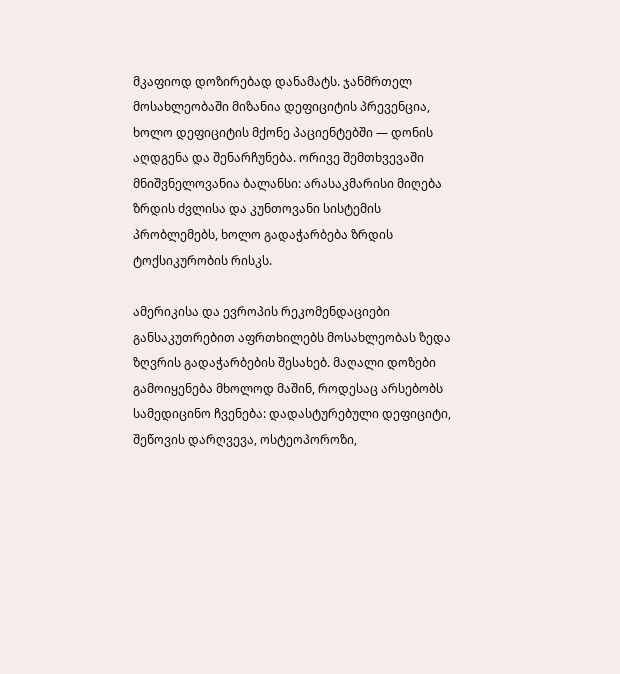მკაფიოდ დოზირებად დანამატს. ჯანმრთელ მოსახლეობაში მიზანია დეფიციტის პრევენცია, ხოლო დეფიციტის მქონე პაციენტებში — დონის აღდგენა და შენარჩუნება. ორივე შემთხვევაში მნიშვნელოვანია ბალანსი: არასაკმარისი მიღება ზრდის ძვლისა და კუნთოვანი სისტემის პრობლემებს, ხოლო გადაჭარბება ზრდის ტოქსიკურობის რისკს.

ამერიკისა და ევროპის რეკომენდაციები განსაკუთრებით აფრთხილებს მოსახლეობას ზედა ზღვრის გადაჭარბების შესახებ. მაღალი დოზები გამოიყენება მხოლოდ მაშინ, როდესაც არსებობს სამედიცინო ჩვენება: დადასტურებული დეფიციტი, შეწოვის დარღვევა, ოსტეოპოროზი,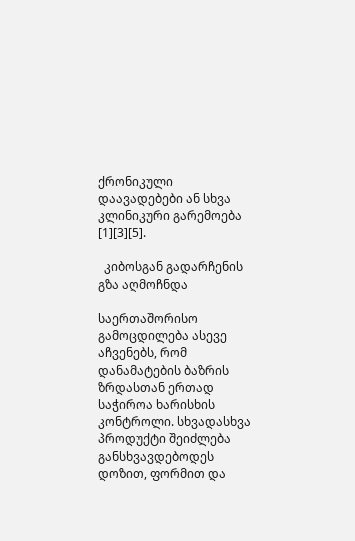ქრონიკული დაავადებები ან სხვა კლინიკური გარემოება [1][3][5].

  კიბოსგან გადარჩენის გზა აღმოჩნდა

საერთაშორისო გამოცდილება ასევე აჩვენებს, რომ დანამატების ბაზრის ზრდასთან ერთად საჭიროა ხარისხის კონტროლი. სხვადასხვა პროდუქტი შეიძლება განსხვავდებოდეს დოზით, ფორმით და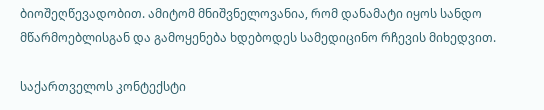ბიოშეღწევადობით. ამიტომ მნიშვნელოვანია, რომ დანამატი იყოს სანდო მწარმოებლისგან და გამოყენება ხდებოდეს სამედიცინო რჩევის მიხედვით.

საქართველოს კონტექსტი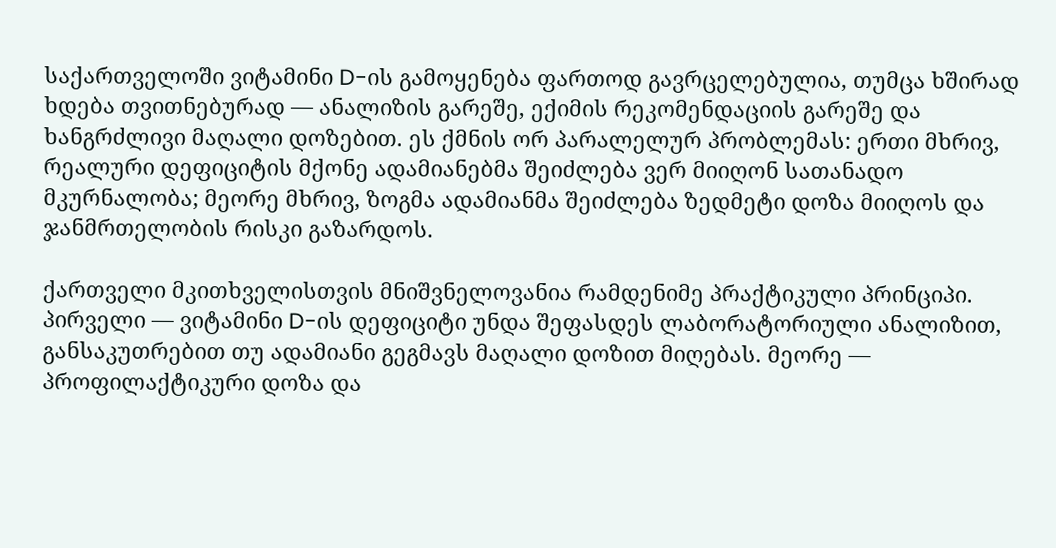საქართველოში ვიტამინი D-ის გამოყენება ფართოდ გავრცელებულია, თუმცა ხშირად ხდება თვითნებურად — ანალიზის გარეშე, ექიმის რეკომენდაციის გარეშე და ხანგრძლივი მაღალი დოზებით. ეს ქმნის ორ პარალელურ პრობლემას: ერთი მხრივ, რეალური დეფიციტის მქონე ადამიანებმა შეიძლება ვერ მიიღონ სათანადო მკურნალობა; მეორე მხრივ, ზოგმა ადამიანმა შეიძლება ზედმეტი დოზა მიიღოს და ჯანმრთელობის რისკი გაზარდოს.

ქართველი მკითხველისთვის მნიშვნელოვანია რამდენიმე პრაქტიკული პრინციპი. პირველი — ვიტამინი D-ის დეფიციტი უნდა შეფასდეს ლაბორატორიული ანალიზით, განსაკუთრებით თუ ადამიანი გეგმავს მაღალი დოზით მიღებას. მეორე — პროფილაქტიკური დოზა და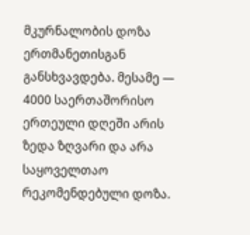მკურნალობის დოზა ერთმანეთისგან განსხვავდება. მესამე — 4000 საერთაშორისო ერთეული დღეში არის ზედა ზღვარი და არა საყოველთაო რეკომენდებული დოზა.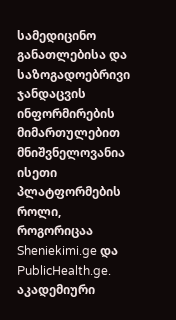სამედიცინო განათლებისა და საზოგადოებრივი ჯანდაცვის ინფორმირების მიმართულებით მნიშვნელოვანია ისეთი პლატფორმების როლი, როგორიცაა Sheniekimi.ge და PublicHealth.ge. აკადემიური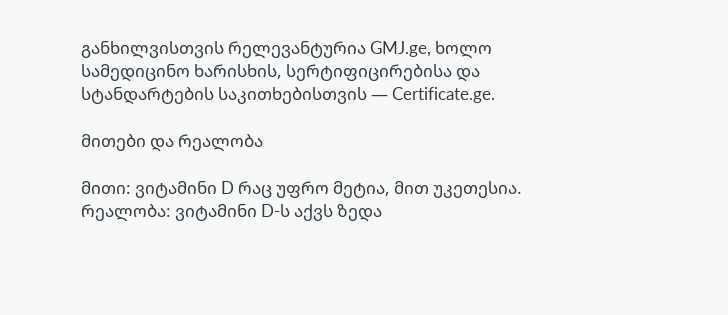განხილვისთვის რელევანტურია GMJ.ge, ხოლო სამედიცინო ხარისხის, სერტიფიცირებისა და სტანდარტების საკითხებისთვის — Certificate.ge.

მითები და რეალობა

მითი: ვიტამინი D რაც უფრო მეტია, მით უკეთესია.
რეალობა: ვიტამინი D-ს აქვს ზედა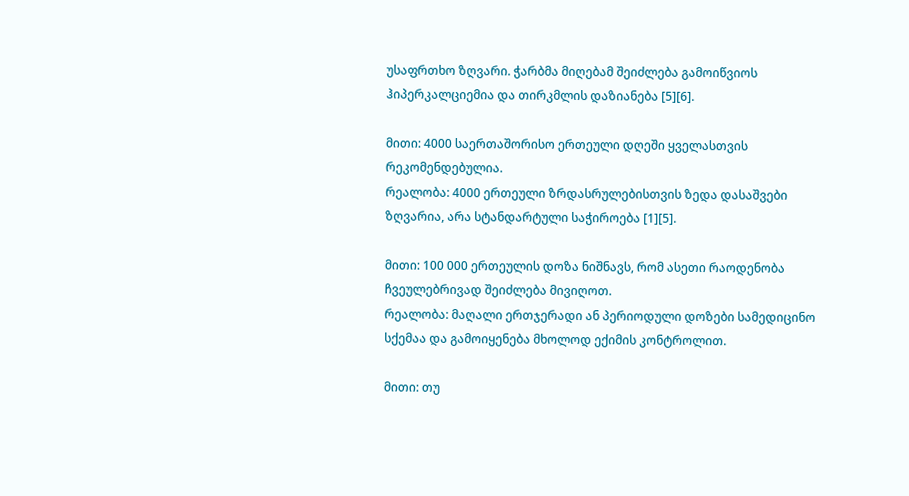უსაფრთხო ზღვარი. ჭარბმა მიღებამ შეიძლება გამოიწვიოს ჰიპერკალციემია და თირკმლის დაზიანება [5][6].

მითი: 4000 საერთაშორისო ერთეული დღეში ყველასთვის რეკომენდებულია.
რეალობა: 4000 ერთეული ზრდასრულებისთვის ზედა დასაშვები ზღვარია, არა სტანდარტული საჭიროება [1][5].

მითი: 100 000 ერთეულის დოზა ნიშნავს, რომ ასეთი რაოდენობა ჩვეულებრივად შეიძლება მივიღოთ.
რეალობა: მაღალი ერთჯერადი ან პერიოდული დოზები სამედიცინო სქემაა და გამოიყენება მხოლოდ ექიმის კონტროლით.

მითი: თუ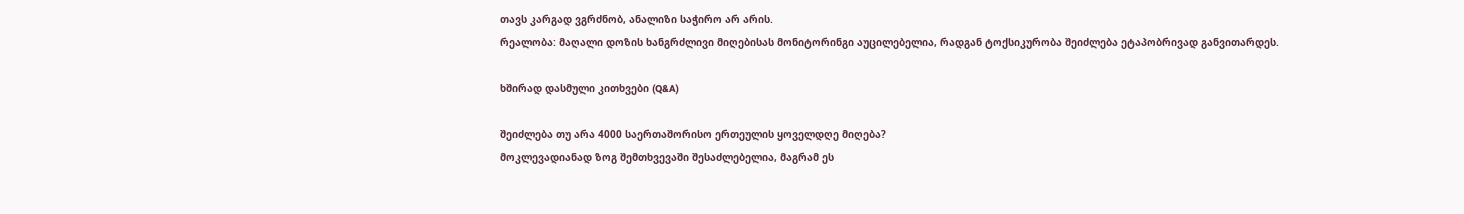თავს კარგად ვგრძნობ, ანალიზი საჭირო არ არის.
რეალობა: მაღალი დოზის ხანგრძლივი მიღებისას მონიტორინგი აუცილებელია, რადგან ტოქსიკურობა შეიძლება ეტაპობრივად განვითარდეს.

ხშირად დასმული კითხვები (Q&A)

შეიძლება თუ არა 4000 საერთაშორისო ერთეულის ყოველდღე მიღება?
მოკლევადიანად ზოგ შემთხვევაში შესაძლებელია, მაგრამ ეს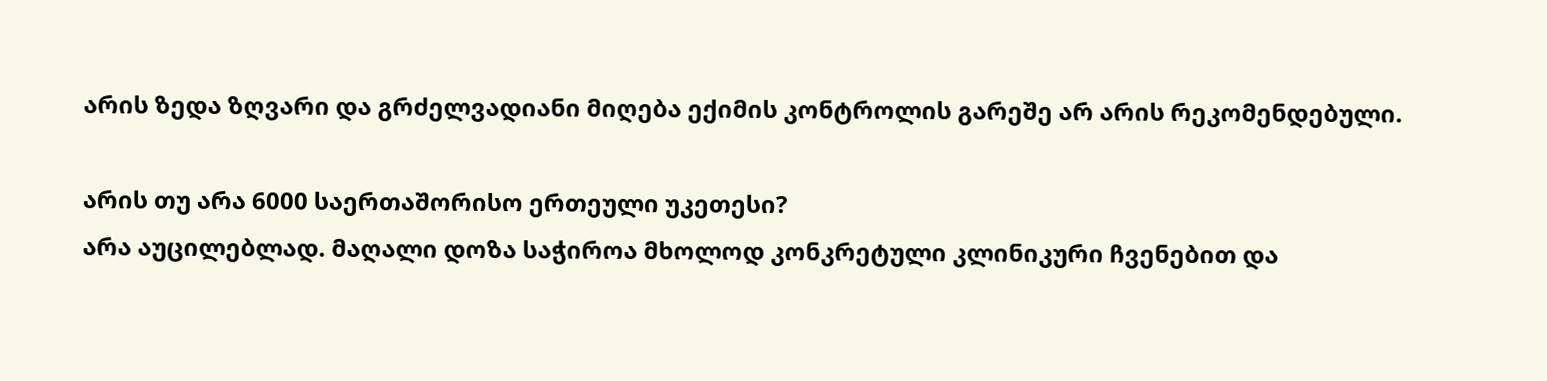არის ზედა ზღვარი და გრძელვადიანი მიღება ექიმის კონტროლის გარეშე არ არის რეკომენდებული.

არის თუ არა 6000 საერთაშორისო ერთეული უკეთესი?
არა აუცილებლად. მაღალი დოზა საჭიროა მხოლოდ კონკრეტული კლინიკური ჩვენებით და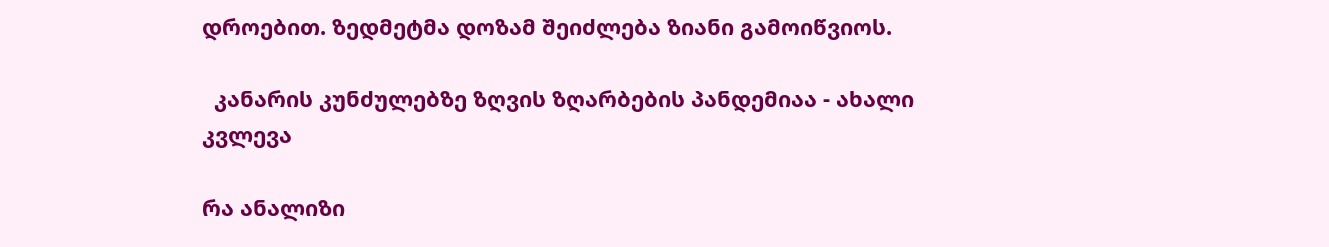დროებით. ზედმეტმა დოზამ შეიძლება ზიანი გამოიწვიოს.

  კანარის კუნძულებზე ზღვის ზღარბების პანდემიაა - ახალი კვლევა

რა ანალიზი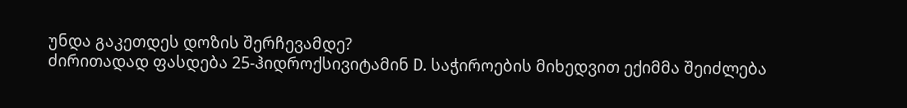უნდა გაკეთდეს დოზის შერჩევამდე?
ძირითადად ფასდება 25-ჰიდროქსივიტამინ D. საჭიროების მიხედვით ექიმმა შეიძლება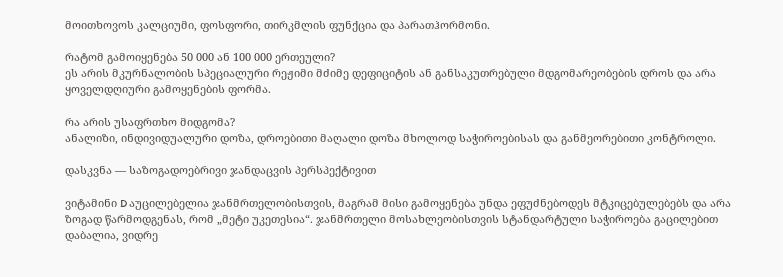მოითხოვოს კალციუმი, ფოსფორი, თირკმლის ფუნქცია და პარათჰორმონი.

რატომ გამოიყენება 50 000 ან 100 000 ერთეული?
ეს არის მკურნალობის სპეციალური რეჟიმი მძიმე დეფიციტის ან განსაკუთრებული მდგომარეობების დროს და არა ყოველდღიური გამოყენების ფორმა.

რა არის უსაფრთხო მიდგომა?
ანალიზი, ინდივიდუალური დოზა, დროებითი მაღალი დოზა მხოლოდ საჭიროებისას და განმეორებითი კონტროლი.

დასკვნა — საზოგადოებრივი ჯანდაცვის პერსპექტივით

ვიტამინი D აუცილებელია ჯანმრთელობისთვის, მაგრამ მისი გამოყენება უნდა ეფუძნებოდეს მტკიცებულებებს და არა ზოგად წარმოდგენას, რომ „მეტი უკეთესია“. ჯანმრთელი მოსახლეობისთვის სტანდარტული საჭიროება გაცილებით დაბალია, ვიდრე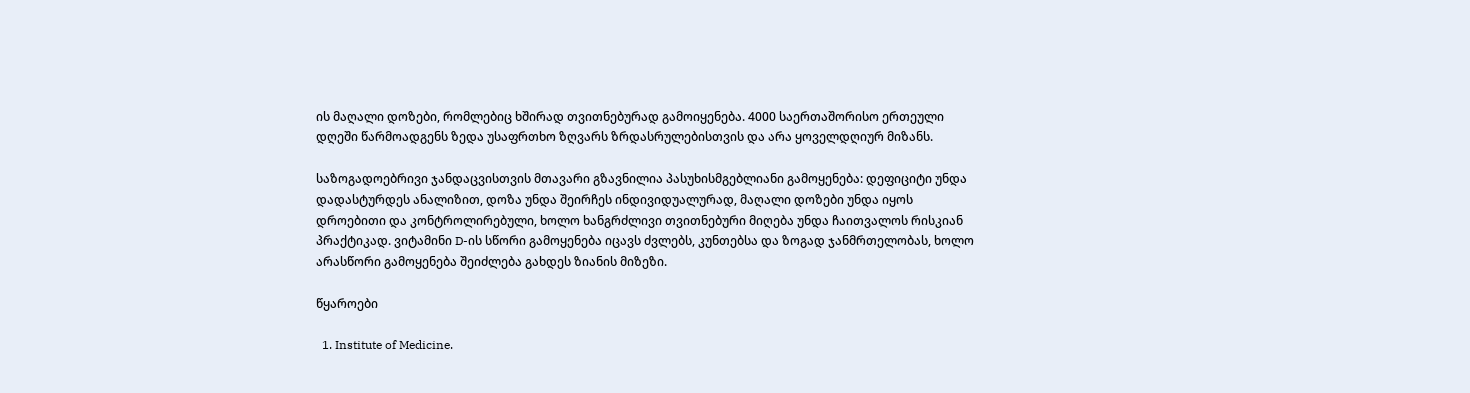ის მაღალი დოზები, რომლებიც ხშირად თვითნებურად გამოიყენება. 4000 საერთაშორისო ერთეული დღეში წარმოადგენს ზედა უსაფრთხო ზღვარს ზრდასრულებისთვის და არა ყოველდღიურ მიზანს.

საზოგადოებრივი ჯანდაცვისთვის მთავარი გზავნილია პასუხისმგებლიანი გამოყენება: დეფიციტი უნდა დადასტურდეს ანალიზით, დოზა უნდა შეირჩეს ინდივიდუალურად, მაღალი დოზები უნდა იყოს დროებითი და კონტროლირებული, ხოლო ხანგრძლივი თვითნებური მიღება უნდა ჩაითვალოს რისკიან პრაქტიკად. ვიტამინი D-ის სწორი გამოყენება იცავს ძვლებს, კუნთებსა და ზოგად ჯანმრთელობას, ხოლო არასწორი გამოყენება შეიძლება გახდეს ზიანის მიზეზი.

წყაროები

  1. Institute of Medicine.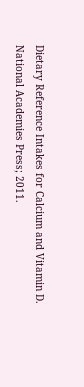Dietary Reference Intakes for Calcium and Vitamin D. National Academies Press; 2011.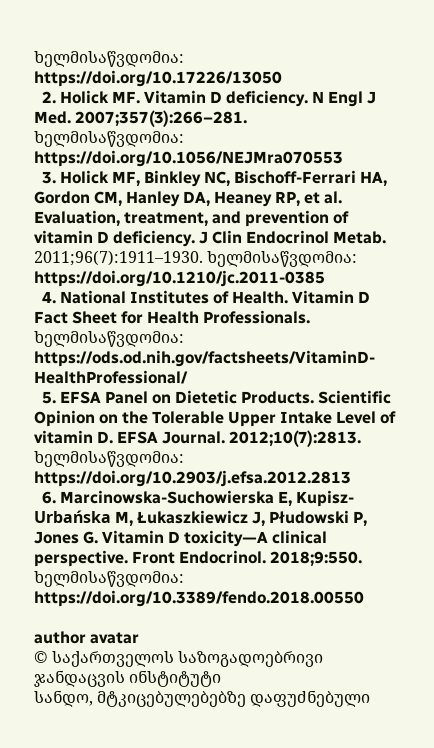ხელმისაწვდომია: https://doi.org/10.17226/13050
  2. Holick MF. Vitamin D deficiency. N Engl J Med. 2007;357(3):266–281. ხელმისაწვდომია: https://doi.org/10.1056/NEJMra070553
  3. Holick MF, Binkley NC, Bischoff-Ferrari HA, Gordon CM, Hanley DA, Heaney RP, et al. Evaluation, treatment, and prevention of vitamin D deficiency. J Clin Endocrinol Metab. 2011;96(7):1911–1930. ხელმისაწვდომია: https://doi.org/10.1210/jc.2011-0385
  4. National Institutes of Health. Vitamin D Fact Sheet for Health Professionals. ხელმისაწვდომია: https://ods.od.nih.gov/factsheets/VitaminD-HealthProfessional/
  5. EFSA Panel on Dietetic Products. Scientific Opinion on the Tolerable Upper Intake Level of vitamin D. EFSA Journal. 2012;10(7):2813. ხელმისაწვდომია: https://doi.org/10.2903/j.efsa.2012.2813
  6. Marcinowska-Suchowierska E, Kupisz-Urbańska M, Łukaszkiewicz J, Płudowski P, Jones G. Vitamin D toxicity—A clinical perspective. Front Endocrinol. 2018;9:550. ხელმისაწვდომია: https://doi.org/10.3389/fendo.2018.00550

author avatar
© საქართველოს საზოგადოებრივი ჯანდაცვის ინსტიტუტი
სანდო, მტკიცებულებებზე დაფუძნებული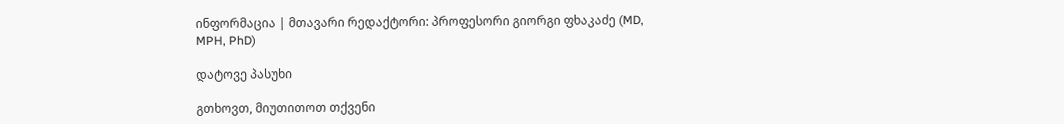ინფორმაცია | მთავარი რედაქტორი: პროფესორი გიორგი ფხაკაძე (MD, MPH, PhD)

დატოვე პასუხი

გთხოვთ, მიუთითოთ თქვენი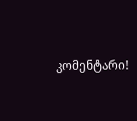კომენტარი!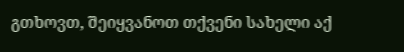გთხოვთ, შეიყვანოთ თქვენი სახელი აქ